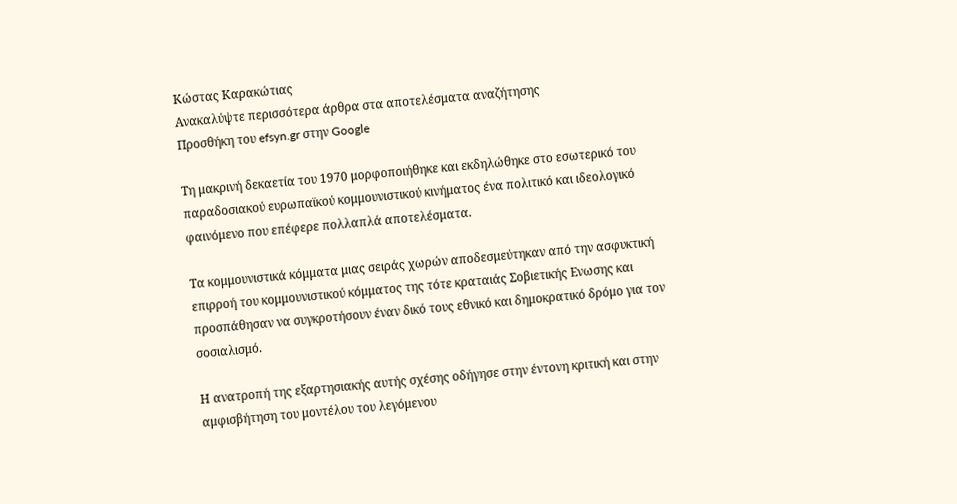Κώστας Καρακώτιας
Ανακαλύψτε περισσότερα άρθρα στα αποτελέσματα αναζήτησης
Προσθήκη του efsyn.gr στην Google

Τη μακρινή δεκαετία του 1970 μορφοποιήθηκε και εκδηλώθηκε στο εσωτερικό του παραδοσιακού ευρωπαϊκού κομμουνιστικού κινήματος ένα πολιτικό και ιδεολογικό φαινόμενο που επέφερε πολλαπλά αποτελέσματα.

Τα κομμουνιστικά κόμματα μιας σειράς χωρών αποδεσμεύτηκαν από την ασφυκτική επιρροή του κομμουνιστικού κόμματος της τότε κραταιάς Σοβιετικής Ενωσης και προσπάθησαν να συγκροτήσουν έναν δικό τους εθνικό και δημοκρατικό δρόμο για τον σοσιαλισμό.

Η ανατροπή της εξαρτησιακής αυτής σχέσης οδήγησε στην έντονη κριτική και στην αμφισβήτηση του μοντέλου του λεγόμενου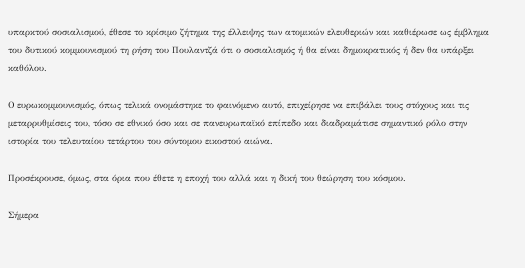υπαρκτού σοσιαλισμού, έθεσε το κρίσιμο ζήτημα της έλλειψης των ατομικών ελευθεριών και καθιέρωσε ως έμβλημα του δυτικού κομμουνισμού τη ρήση του Πουλαντζά ότι ο σοσιαλισμός ή θα είναι δημοκρατικός ή δεν θα υπάρξει καθόλου.

Ο ευρωκομμουνισμός, όπως τελικά ονομάστηκε το φαινόμενο αυτό, επιχείρησε να επιβάλει τους στόχους και τις μεταρρυθμίσεις του, τόσο σε εθνικό όσο και σε πανευρωπαϊκό επίπεδο και διαδραμάτισε σημαντικό ρόλο στην ιστορία του τελευταίου τετάρτου του σύντομου εικοστού αιώνα.

Προσέκρουσε, όμως, στα όρια που έθετε η εποχή του αλλά και η δική του θεώρηση του κόσμου.

Σήμερα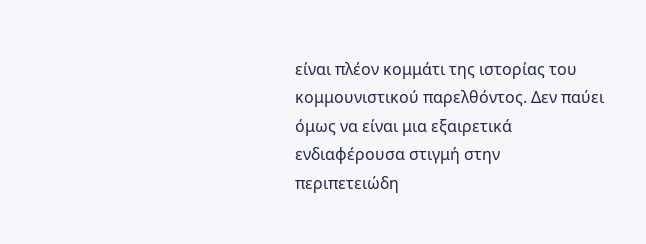είναι πλέον κομμάτι της ιστορίας του κομμουνιστικού παρελθόντος. Δεν παύει όμως να είναι μια εξαιρετικά ενδιαφέρουσα στιγμή στην περιπετειώδη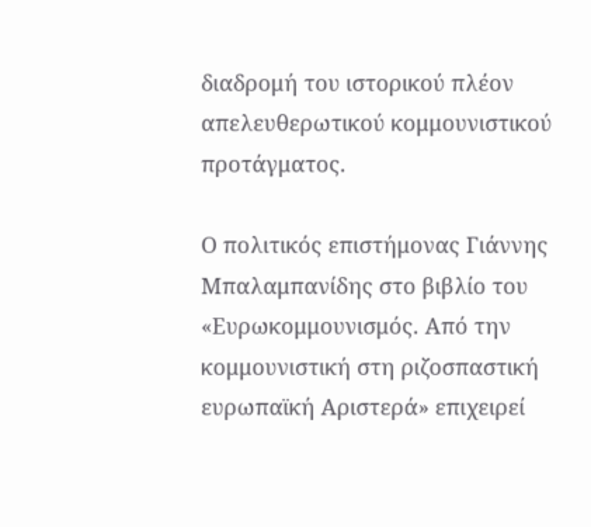διαδρομή του ιστορικού πλέον απελευθερωτικού κομμουνιστικού προτάγματος.

Ο πολιτικός επιστήμονας Γιάννης Μπαλαμπανίδης στο βιβλίο του «Ευρωκομμουνισμός. Από την κομμουνιστική στη ριζοσπαστική ευρωπαϊκή Αριστερά» επιχειρεί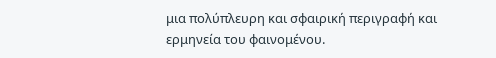μια πολύπλευρη και σφαιρική περιγραφή και ερμηνεία του φαινομένου.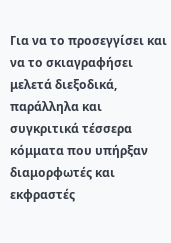Για να το προσεγγίσει και να το σκιαγραφήσει μελετά διεξοδικά, παράλληλα και συγκριτικά τέσσερα κόμματα που υπήρξαν διαμορφωτές και εκφραστές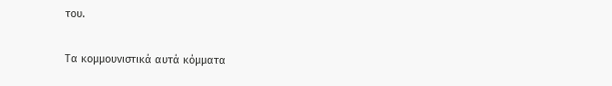του.

Τα κομμουνιστικά αυτά κόμματα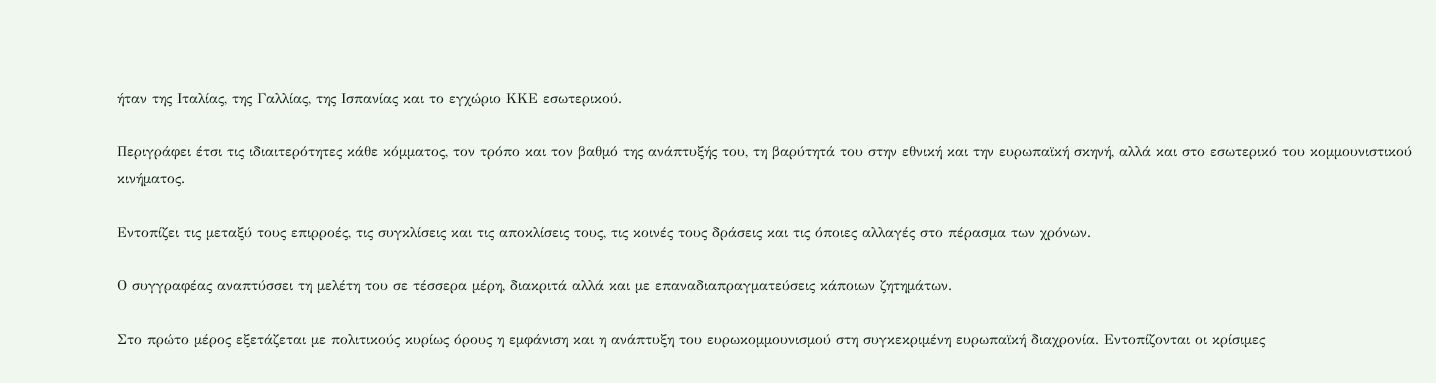ήταν της Ιταλίας, της Γαλλίας, της Ισπανίας και το εγχώριο ΚΚΕ εσωτερικού.

Περιγράφει έτσι τις ιδιαιτερότητες κάθε κόμματος, τον τρόπο και τον βαθμό της ανάπτυξής του, τη βαρύτητά του στην εθνική και την ευρωπαϊκή σκηνή, αλλά και στο εσωτερικό του κομμουνιστικού κινήματος.

Εντοπίζει τις μεταξύ τους επιρροές, τις συγκλίσεις και τις αποκλίσεις τους, τις κοινές τους δράσεις και τις όποιες αλλαγές στο πέρασμα των χρόνων.

Ο συγγραφέας αναπτύσσει τη μελέτη του σε τέσσερα μέρη, διακριτά αλλά και με επαναδιαπραγματεύσεις κάποιων ζητημάτων.

Στο πρώτο μέρος εξετάζεται με πολιτικούς κυρίως όρους η εμφάνιση και η ανάπτυξη του ευρωκομμουνισμού στη συγκεκριμένη ευρωπαϊκή διαχρονία. Εντοπίζονται οι κρίσιμες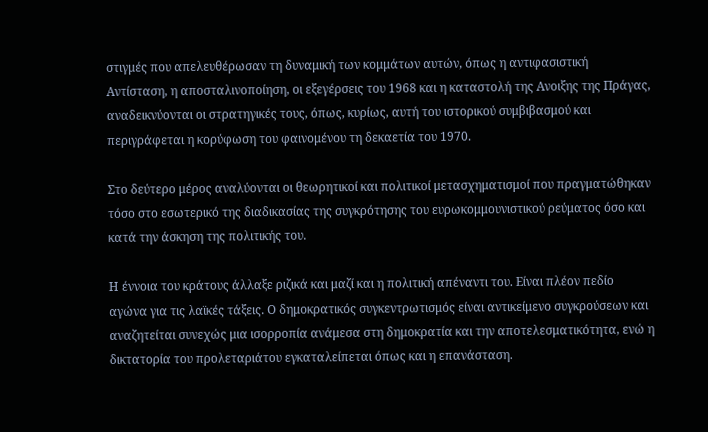στιγμές που απελευθέρωσαν τη δυναμική των κομμάτων αυτών, όπως η αντιφασιστική Αντίσταση, η αποσταλινοποίηση, οι εξεγέρσεις του 1968 και η καταστολή της Ανοιξης της Πράγας, αναδεικνύονται οι στρατηγικές τους, όπως, κυρίως, αυτή του ιστορικού συμβιβασμού και περιγράφεται η κορύφωση του φαινομένου τη δεκαετία του 1970.

Στο δεύτερο μέρος αναλύονται οι θεωρητικοί και πολιτικοί μετασχηματισμοί που πραγματώθηκαν τόσο στο εσωτερικό της διαδικασίας της συγκρότησης του ευρωκομμουνιστικού ρεύματος όσο και κατά την άσκηση της πολιτικής του.

Η έννοια του κράτους άλλαξε ριζικά και μαζί και η πολιτική απέναντι του. Είναι πλέον πεδίο αγώνα για τις λαϊκές τάξεις. Ο δημοκρατικός συγκεντρωτισμός είναι αντικείμενο συγκρούσεων και αναζητείται συνεχώς μια ισορροπία ανάμεσα στη δημοκρατία και την αποτελεσματικότητα, ενώ η δικτατορία του προλεταριάτου εγκαταλείπεται όπως και η επανάσταση.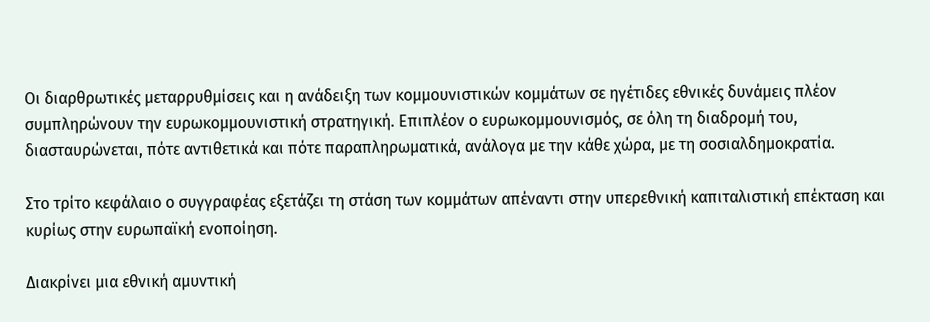Οι διαρθρωτικές μεταρρυθμίσεις και η ανάδειξη των κομμουνιστικών κομμάτων σε ηγέτιδες εθνικές δυνάμεις πλέον συμπληρώνουν την ευρωκομμουνιστική στρατηγική. Επιπλέον ο ευρωκομμουνισμός, σε όλη τη διαδρομή του, διασταυρώνεται, πότε αντιθετικά και πότε παραπληρωματικά, ανάλογα με την κάθε χώρα, με τη σοσιαλδημοκρατία.

Στο τρίτο κεφάλαιο ο συγγραφέας εξετάζει τη στάση των κομμάτων απέναντι στην υπερεθνική καπιταλιστική επέκταση και κυρίως στην ευρωπαϊκή ενοποίηση.

Διακρίνει μια εθνική αμυντική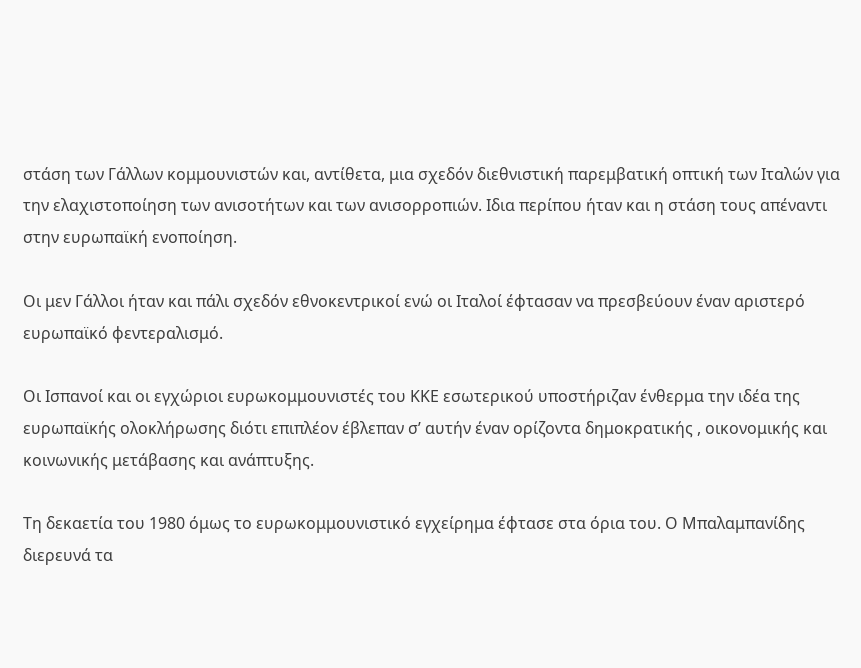στάση των Γάλλων κομμουνιστών και, αντίθετα, μια σχεδόν διεθνιστική παρεμβατική οπτική των Ιταλών για την ελαχιστοποίηση των ανισοτήτων και των ανισορροπιών. Ιδια περίπου ήταν και η στάση τους απέναντι στην ευρωπαϊκή ενοποίηση.

Οι μεν Γάλλοι ήταν και πάλι σχεδόν εθνοκεντρικοί ενώ οι Ιταλοί έφτασαν να πρεσβεύουν έναν αριστερό ευρωπαϊκό φεντεραλισμό.

Οι Ισπανοί και οι εγχώριοι ευρωκομμουνιστές του ΚΚΕ εσωτερικού υποστήριζαν ένθερμα την ιδέα της ευρωπαϊκής ολοκλήρωσης διότι επιπλέον έβλεπαν σ’ αυτήν έναν ορίζοντα δημοκρατικής , οικονομικής και κοινωνικής μετάβασης και ανάπτυξης.

Τη δεκαετία του 1980 όμως το ευρωκομμουνιστικό εγχείρημα έφτασε στα όρια του. Ο Μπαλαμπανίδης διερευνά τα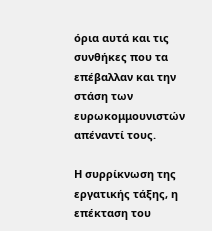όρια αυτά και τις συνθήκες που τα επέβαλλαν και την στάση των ευρωκομμουνιστών απέναντί τους.

Η συρρίκνωση της εργατικής τάξης, η επέκταση του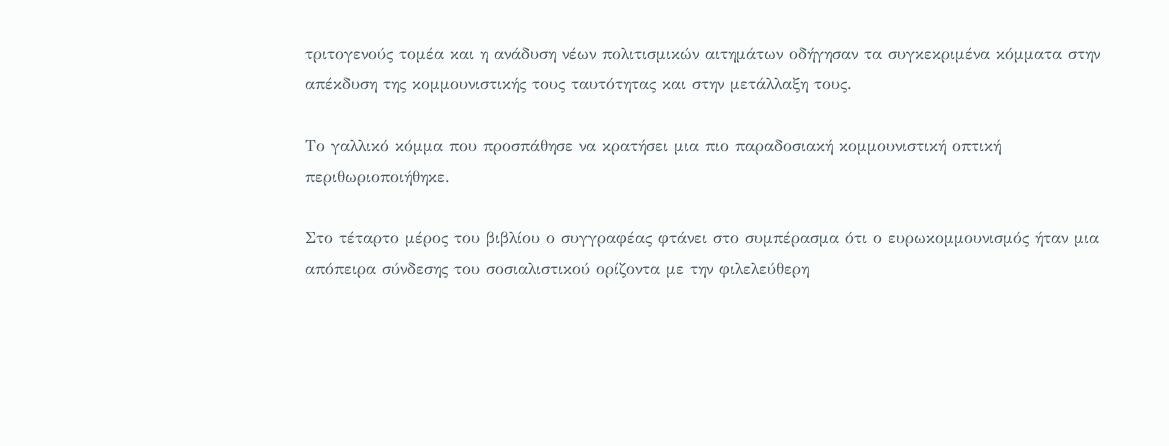τριτογενούς τομέα και η ανάδυση νέων πολιτισμικών αιτημάτων οδήγησαν τα συγκεκριμένα κόμματα στην απέκδυση της κομμουνιστικής τους ταυτότητας και στην μετάλλαξη τους.

Το γαλλικό κόμμα που προσπάθησε να κρατήσει μια πιο παραδοσιακή κομμουνιστική οπτική περιθωριοποιήθηκε.

Στο τέταρτο μέρος του βιβλίου ο συγγραφέας φτάνει στο συμπέρασμα ότι ο ευρωκομμουνισμός ήταν μια απόπειρα σύνδεσης του σοσιαλιστικού ορίζοντα με την φιλελεύθερη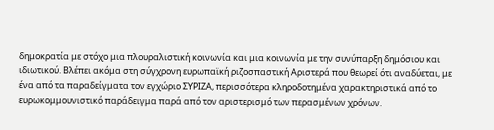δημοκρατία με στόχο μια πλουραλιστική κοινωνία και μια κοινωνία με την συνύπαρξη δημόσιου και ιδιωτικού. Βλέπει ακόμα στη σύγχρονη ευρωπαϊκή ριζοσπαστική Αριστερά που θεωρεί ότι αναδύεται, με ένα από τα παραδείγματα τον εγχώριο ΣΥΡΙΖΑ, περισσότερα κληροδοτημένα χαρακτηριστικά από το ευρωκομμουνιστικό παράδειγμα παρά από τον αριστερισμό των περασμένων χρόνων.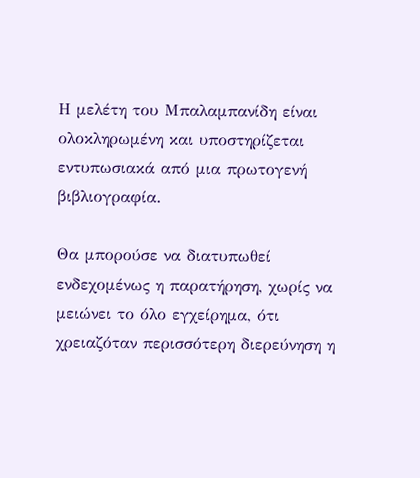Η μελέτη του Μπαλαμπανίδη είναι ολοκληρωμένη και υποστηρίζεται εντυπωσιακά από μια πρωτογενή βιβλιογραφία.

Θα μπορούσε να διατυπωθεί ενδεχομένως η παρατήρηση, χωρίς να μειώνει το όλο εγχείρημα, ότι χρειαζόταν περισσότερη διερεύνηση η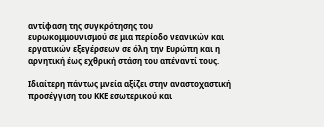αντίφαση της συγκρότησης του ευρωκομμουνισμού σε μια περίοδο νεανικών και εργατικών εξεγέρσεων σε όλη την Ευρώπη και η αρνητική έως εχθρική στάση του απέναντί τους.

Ιδιαίτερη πάντως μνεία αξίζει στην αναστοχαστική προσέγγιση του ΚΚΕ εσωτερικού και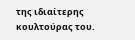της ιδιαίτερης κουλτούρας του.